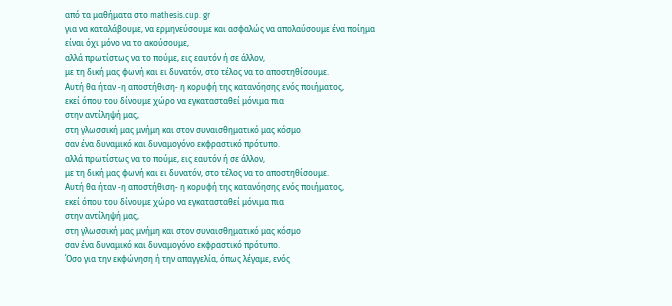από τα μαθήματα στο mathesis.cup. gr
για να καταλάβουμε, να ερμηνεύσουμε και ασφαλώς να απολαύσουμε ένα ποίημα
είναι όχι μόνο να το ακούσουμε,
αλλά πρωτίστως να το πούμε, εις εαυτόν ή σε άλλον,
με τη δική μας φωνή και ει δυνατόν, στο τέλος να το αποστηθίσουμε.
Αυτή θα ήταν -η αποστήθιση- η κορυφή της κατανόησης ενός ποιήματος,
εκεί όπου του δίνουμε χώρο να εγκατασταθεί μόνιμα πια
στην αντίληψή μας,
στη γλωσσική μας μνήμη και στον συναισθηματικό μας κόσμο
σαν ένα δυναμικό και δυναμογόνο εκφραστικό πρότυπο.
αλλά πρωτίστως να το πούμε, εις εαυτόν ή σε άλλον,
με τη δική μας φωνή και ει δυνατόν, στο τέλος να το αποστηθίσουμε.
Αυτή θα ήταν -η αποστήθιση- η κορυφή της κατανόησης ενός ποιήματος,
εκεί όπου του δίνουμε χώρο να εγκατασταθεί μόνιμα πια
στην αντίληψή μας,
στη γλωσσική μας μνήμη και στον συναισθηματικό μας κόσμο
σαν ένα δυναμικό και δυναμογόνο εκφραστικό πρότυπο.
Όσο για την εκφώνηση ή την απαγγελία, όπως λέγαμε, ενός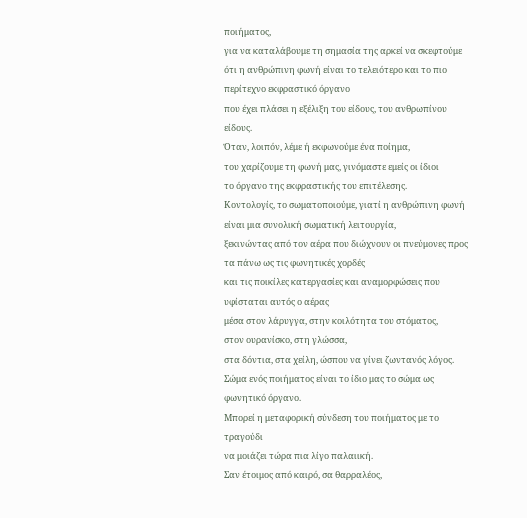ποιήματος,
για να καταλάβουμε τη σημασία της αρκεί να σκεφτούμε
ότι η ανθρώπινη φωνή είναι το τελειότερο και το πιο περίτεχνο εκφραστικό όργανο
που έχει πλάσει η εξέλιξη του είδους, του ανθρωπίνου είδους.
Όταν, λοιπόν, λέμε ή εκφωνούμε ένα ποίημα,
του χαρίζουμε τη φωνή μας, γινόμαστε εμείς οι ίδιοι
το όργανο της εκφραστικής του επιτέλεσης.
Κοντολογίς, το σωματοποιούμε, γιατί η ανθρώπινη φωνή είναι μια συνολική σωματική λειτουργία,
ξεκινώντας από τον αέρα που διώχνουν οι πνεύμονες προς τα πάνω ως τις φωνητικές χορδές
και τις ποικίλες κατεργασίες και αναμορφώσεις που υφίσταται αυτός ο αέρας
μέσα στον λάρυγγα, στην κοιλότητα του στόματος,
στον ουρανίσκο, στη γλώσσα,
στα δόντια, στα χείλη, ώσπου να γίνει ζωντανός λόγος.
Σώμα ενός ποιήματος είναι το ίδιο μας το σώμα ως φωνητικό όργανο.
Μπορεί η μεταφορική σύνδεση του ποιήματος με το τραγούδι
να μοιάζει τώρα πια λίγο παλαιική.
Σαν έτοιμος από καιρό, σα θαρραλέος,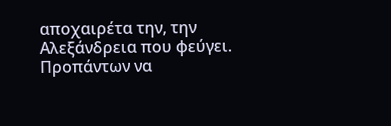αποχαιρέτα την, την Aλεξάνδρεια που φεύγει.
Προπάντων να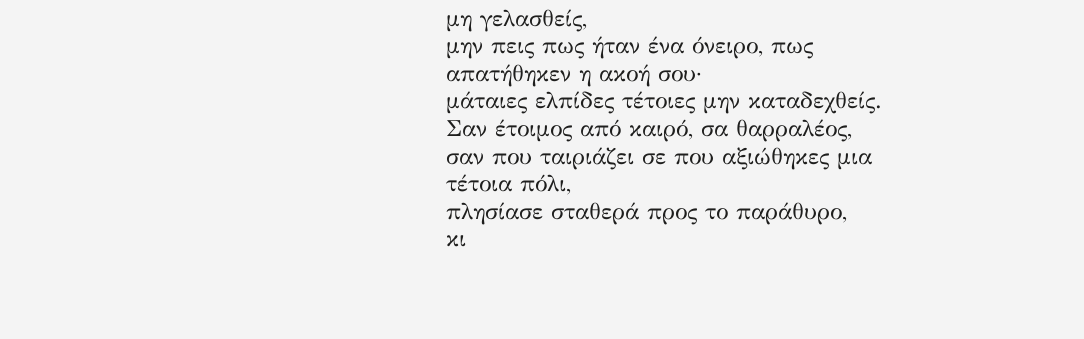μη γελασθείς,
μην πεις πως ήταν ένα όνειρο, πως απατήθηκεν η ακοή σου·
μάταιες ελπίδες τέτοιες μην καταδεχθείς.
Σαν έτοιμος από καιρό, σα θαρραλέος,
σαν που ταιριάζει σε που αξιώθηκες μια τέτοια πόλι,
πλησίασε σταθερά προς το παράθυρο,
κι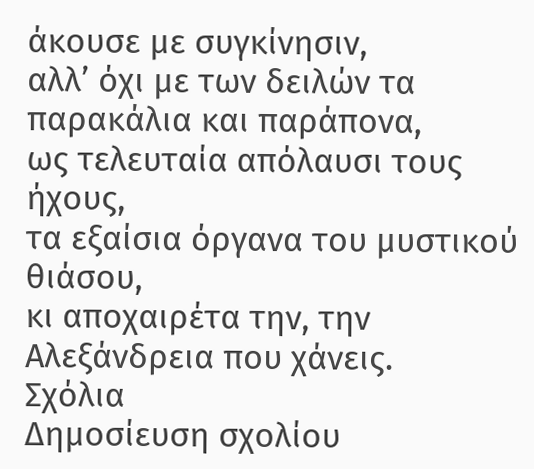άκουσε με συγκίνησιν,
αλλ’ όχι με των δειλών τα παρακάλια και παράπονα,
ως τελευταία απόλαυσι τους ήχους,
τα εξαίσια όργανα του μυστικού θιάσου,
κι αποχαιρέτα την, την Aλεξάνδρεια που χάνεις.
Σχόλια
Δημοσίευση σχολίου